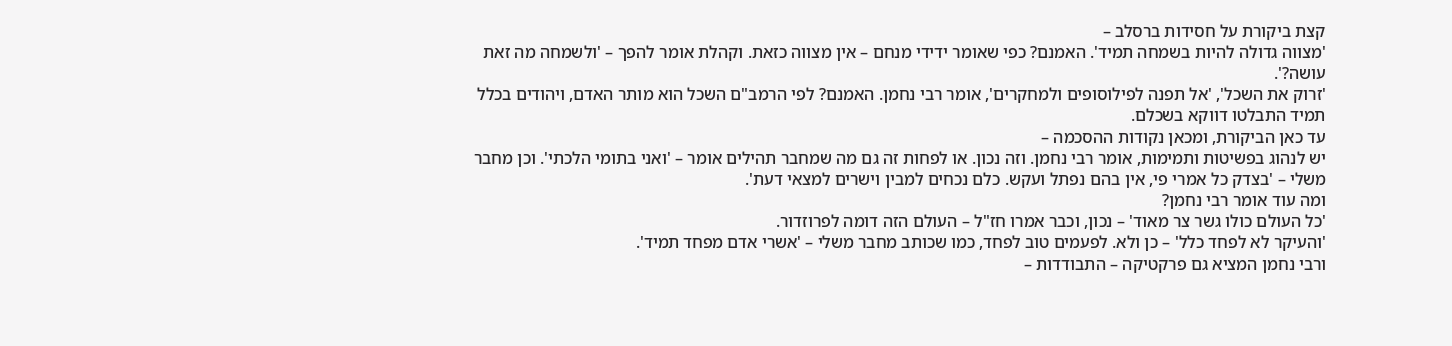קצת ביקורת על חסידות ברסלב –
'מצווה גדולה להיות בשמחה תמיד'. האמנם? כפי שאומר ידידי מנחם – אין מצווה כזאת. וקהלת אומר להפך – 'ולשמחה מה זאת עושה?'.
'זרוק את השכל', 'אל תפנה לפילוסופים ולמחקרים', אומר רבי נחמן. האמנם? לפי הרמב"ם השכל הוא מותר האדם, ויהודים בכלל תמיד התבלטו דווקא בשכלם.
עד כאן הביקורת, ומכאן נקודות ההסכמה –
יש לנהוג בפשיטות ותמימות, אומר רבי נחמן. וזה נכון. או לפחות זה גם מה שמחבר תהילים אומר – 'ואני בתומי הלכתי'. וכן מחבר משלי – 'בצדק כל אמרי פי, אין בהם נפתל ועקש. כלם נכחים למבין וישרים למצאי דעת'.
ומה עוד אומר רבי נחמן?
'כל העולם כולו גשר צר מאוד' – נכון, וכבר אמרו חז"ל – העולם הזה דומה לפרוזדור.
'והעיקר לא לפחד כלל' – כן ולא. לפעמים טוב לפחד, כמו שכותב מחבר משלי – 'אשרי אדם מפחד תמיד'.
ורבי נחמן המציא גם פרקטיקה – התבודדות –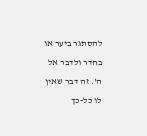להסתגר ביער או בחדר ולדבר אל ה'. זה דבר שאין לו כל-כך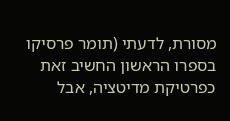מסורת, לדעתי (תומר פרסיקו בספרו הראשון החשיב זאת כפרטיקת מדיטציה, אבל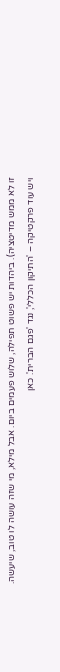זו לא ממש מדיטציה). ביהדות יש פשוט תפילה, שלוש פעמים ביום. אבל מילא, מי שזה עושה לו טוב, שיעשה.
ויש עוד פרקטיקה – 'התיקון הכללי', נגד 'פגם הברית'. כאן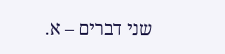שני דברים – א.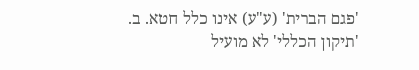'פגם הברית' (ע"ע) אינו כלל חטא. ב. 'תיקון הכללי' לא מועיל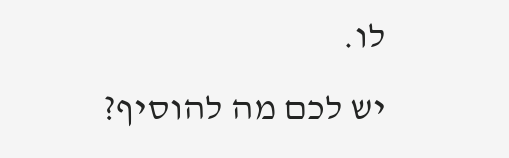לו.
יש לכם מה להוסיף?